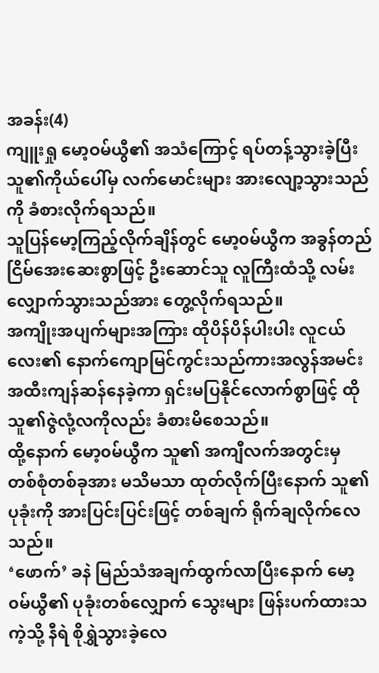အခန်း(4)
ကျူးရှု မော့ဝမ်ယွီ၏ အသံကြောင့် ရပ်တန့်သွားခဲ့ပြီး သူ၏ကိုယ်ပေါ်မှ လက်မောင်းများ အားလျော့သွားသည်ကို ခံစားလိုက်ရသည်။
သူပြန်မော့ကြည့်လိုက်ချိန်တွင် မော့၀မ်ယွီက အခွန်တည်ငြိမ်အေးဆေးစွာဖြင့် ဦးဆောင်သူ လူကြီးထံသို့ လမ်းလျှောက်သွားသည်အား တွေ့လိုက်ရသည်။
အကျိုးအပျက်များအကြား ထိုပိန်ပိန်ပါးပါး လူငယ်လေး၏ နောက်ကျောမြင်ကွင်းသည်ကားအလွန်အမင်း အထီးကျန်ဆန်နေခဲ့ကာ ရှင်းမပြနိုင်လောက်စွာဖြင့် ထိုသူ၏ဇွဲလုံ့လကိုလည်း ခံစားမိစေသည်။
ထို့နောက် မော့၀မ်ယွီက သူ၏ အကျီလက်အတွင်းမှ တစ်စုံတစ်ခုအား မသိမသာ ထုတ်လိုက်ပြီးနောက် သူ၏ ပုခုံးကို အားပြင်းပြင်းဖြင့် တစ်ချက် ရိုက်ချလိုက်လေသည်။
‘ဖောက်’ ခနဲ မြည်သံအချက်ထွက်လာပြီးနောက် မော့၀မ်ယွီ၏ ပုခုံးတစ်လျှောက် သွေးများ ဖြန်းပက်ထားသကဲ့သို့ နီရဲ စိုရွှဲသွားခဲ့လေ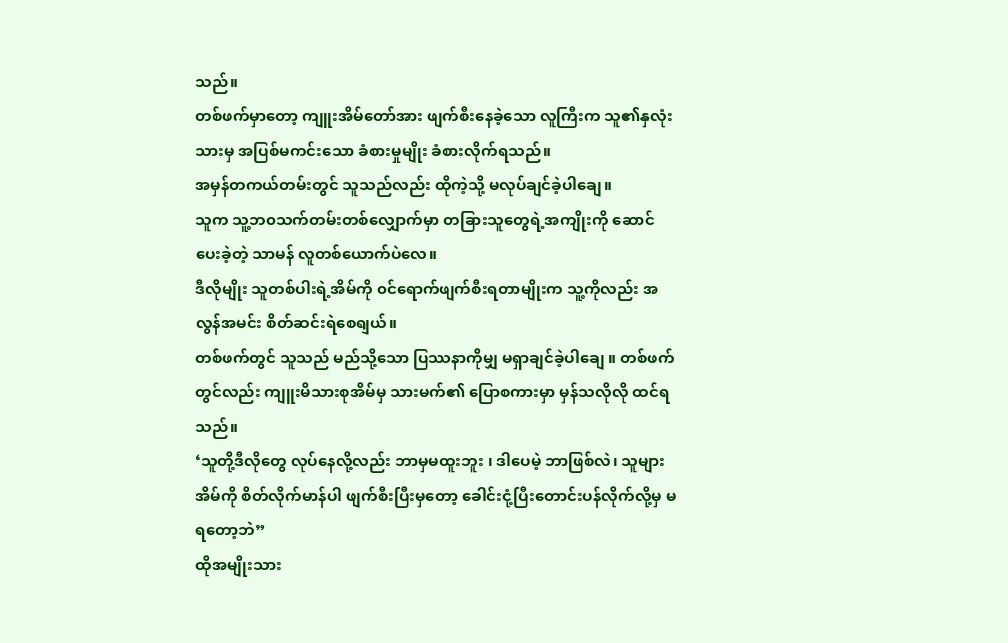သည်။
တစ်ဖက်မှာတော့ ကျူးအိမ်တော်အား ဖျက်စီးနေခဲ့သော လူကြီးက သူ၏နှလုံးသားမှ အပြစ်မကင်းသော ခံစားမှုမျိုး ခံစားလိုက်ရသည်။
အမှန်တကယ်တမ်းတွင် သူသည်လည်း ထိုကဲ့သို့ မလုပ်ချင်ခဲ့ပါချေ။
သူက သူ့ဘ၀သက်တမ်းတစ်လျှောက်မှာ တခြားသူတွေရဲ့အကျိုးကို ဆောင်ပေးခဲ့တဲ့ သာမန် လူတစ်ယောက်ပဲလေ။
ဒီလိုမျိုး သူတစ်ပါးရဲ့အိမ်ကို ၀င်ရောက်ဖျက်စီးရတာမျိုးက သူ့ကိုလည်း အလွန်အမင်း စိတ်ဆင်းရဲစေရျယ်။
တစ်ဖက်တွင် သူသည် မည်သို့သော ပြဿနာကိုမျှ မရှာချင်ခဲ့ပါချေ ။ တစ်ဖက်တွင်လည်း ကျူးမိသားစုအိမ်မှ သားမက်၏ ပြောစကားမှာ မှန်သလိုလို ထင်ရသည်။
‘သူတို့ဒီလိုတွေ လုပ်နေလို့လည်း ဘာမှမထူးဘူး ၊ ဒါပေမဲ့ ဘာဖြစ်လဲ၊ သူများအိမ်ကို စိတ်လိုက်မာန်ပါ ဖျက်စီးပြီးမှတော့ ခေါင်းငုံ့ပြီးတောင်းပန်လိုက်လို့မှ မရတော့ဘဲ”
ထိုအမျိုးသား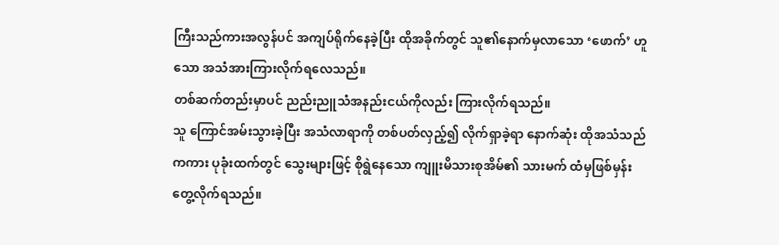ကြီးသည်ကားအလွန်ပင် အကျပ်ရိုက်နေခဲ့ပြီး ထိုအခိုက်တွင် သူ၏နောက်မှလာသော ‘ဖောက်’ ဟူသော အသံအားကြားလိုက်ရလေသည်။
တစ်ဆက်တည်းမှာပင် ညည်းညူသံအနည်းငယ်ကိုလည်း ကြားလိုက်ရသည်။
သူ ကြောင်အမ်းသွားခဲ့ပြီး အသံလာရာကို တစ်ပတ်လှည့်၍ လိုက်ရှာခဲ့ရာ နောက်ဆုံး ထိုအသံသည်ကကား ပုခုံးထက်တွင် သွေးများဖြင့် စိုရွဲနေသော ကျူးမိသားစုအိမ်၏ သားမက် ထံမှဖြစ်မှန်း တွေ့လိုက်ရသည်။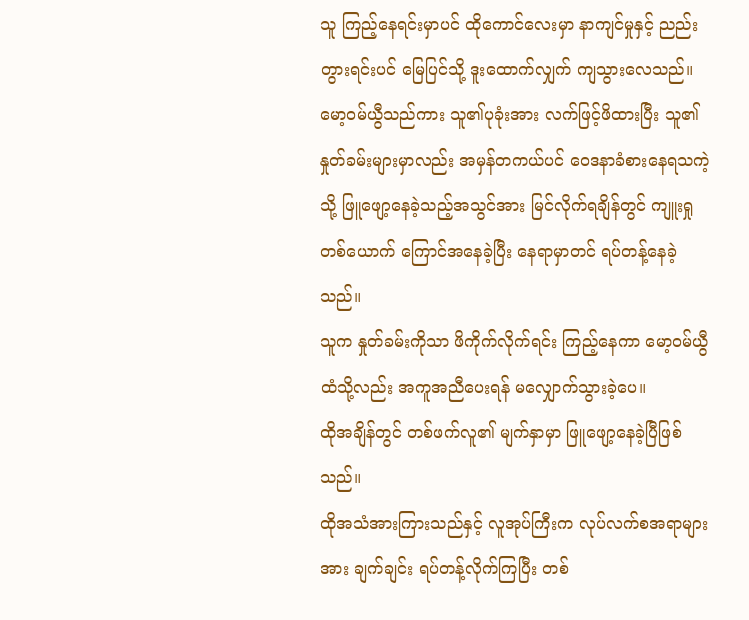သူ ကြည့်နေရင်းမှာပင် ထိုကောင်လေးမှာ နာကျင်မှုနှင့် ညည်းတွားရင်းပင် မြေပြင်သို့ ဒူးထောက်လျှက် ကျသွားလေသည်။
မော့၀မ်ယွီသည်ကား သူ၏ပုခုံးအား လက်ဖြင့်ဖိထားပြီး သူ၏နှုတ်ခမ်းများမှာလည်း အမှန်တကယ်ပင် ဝေဒနာခံစားနေရသကဲ့သို့ ဖြူဖျော့နေခဲ့သည့်အသွင်အား မြင်လိုက်ရချိန်တွင် ကျူးရှုတစ်ယောက် ကြောင်အနေခဲ့ပြီး နေရာမှာတင် ရပ်တန့်နေခဲ့သည်။
သူက နှုတ်ခမ်းကိုသာ ဖိကိုက်လိုက်ရင်း ကြည့်နေကာ မော့၀မ်ယွီထံသို့လည်း အကူအညီပေးရန် မလျှောက်သွားခဲ့ပေ။
ထိုအချိန်တွင် တစ်ဖက်လူ၏ မျက်နှာမှာ ဖြူဖျော့နေခဲ့ပြီဖြစ်သည်။
ထိုအသံအားကြားသည်နှင့် လူအုပ်ကြီးက လုပ်လက်စအရာများအား ချက်ချင်း ရပ်တန့်လိုက်ကြပြီး တစ်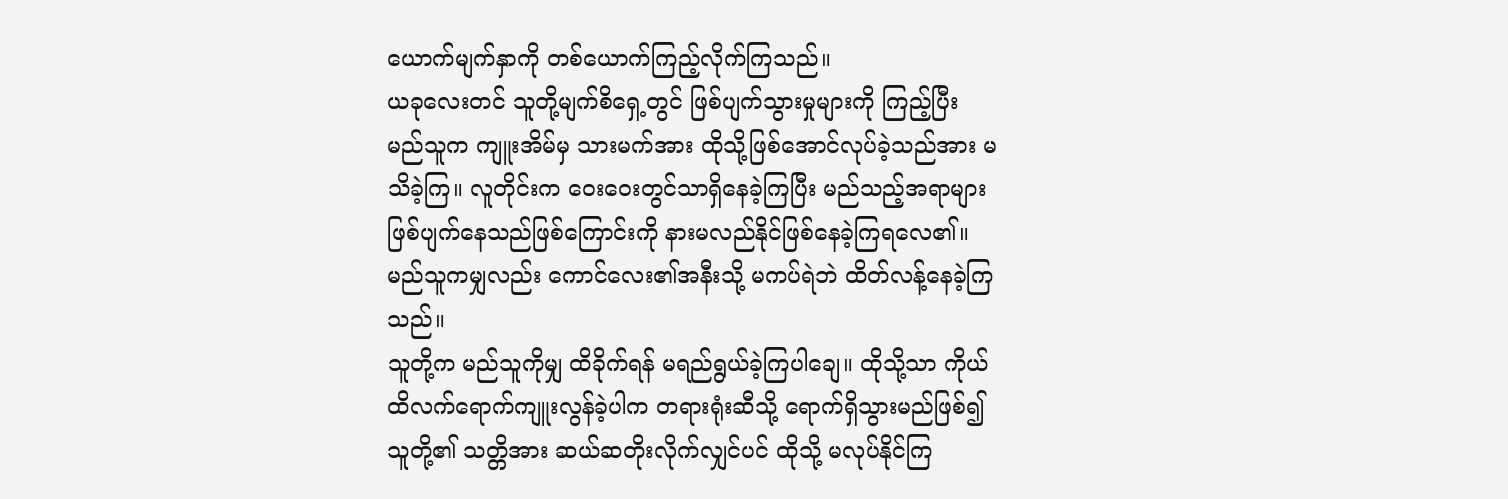ယောက်မျက်နှာကို တစ်ယောက်ကြည့်လိုက်ကြသည်။
ယခုလေးတင် သူတို့မျက်စိရှေ့တွင် ဖြစ်ပျက်သွားမှုများကို ကြည့်ပြီး မည်သူက ကျူးအိမ်မှ သားမက်အား ထိုသို့ဖြစ်အောင်လုပ်ခဲ့သည်အား မသိခဲ့ကြ။ လူတိုင်းက ဝေးဝေးတွင်သာရှိနေခဲ့ကြပြီး မည်သည့်အရာများ ဖြစ်ပျက်နေသည်ဖြစ်ကြောင်းကို နားမလည်နိုင်ဖြစ်နေခဲ့ကြရလေ၏။
မည်သူကမျှလည်း ကောင်လေး၏အနီးသို့ မကပ်ရဲဘဲ ထိတ်လန့်နေခဲ့ကြသည်။
သူတို့က မည်သူကိုမျှ ထိခိုက်ရန် မရည်ရွယ်ခဲ့ကြပါချေ။ ထိုသို့သာ ကိုယ်ထိလက်ရောက်ကျူးလွန်ခဲ့ပါက တရားရုံးဆီသို့ ရောက်ရှိသွားမည်ဖြစ်၍ သူတို့၏ သတ္တိအား ဆယ်ဆတိုးလိုက်လျှင်ပင် ထိုသို့ မလုပ်နိုင်ကြ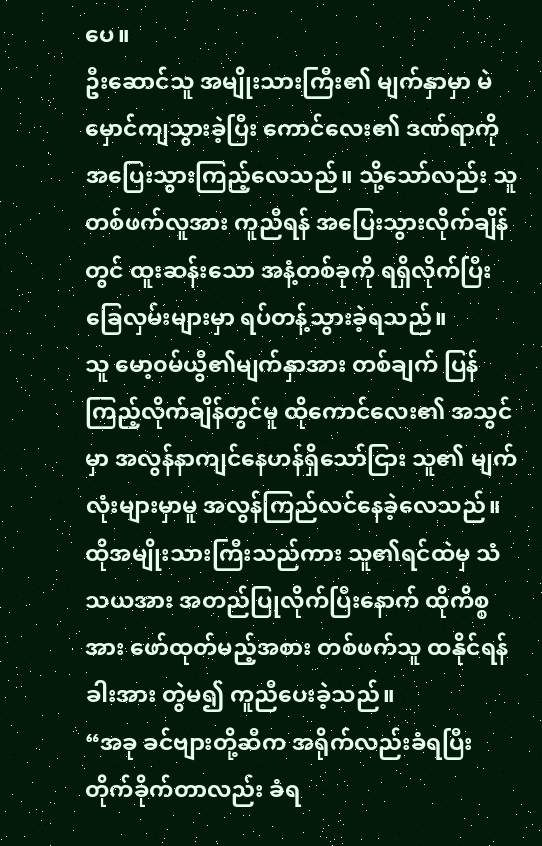ပေ။
ဦးဆောင်သူ အမျိုးသားကြီး၏ မျက်နှာမှာ မဲမှောင်ကျသွားခဲ့ပြီး ကောင်လေး၏ ဒဏ်ရာကို အပြေးသွားကြည့်လေသည်။ သို့သော်လည်း သူ တစ်ဖက်လူအား ကူညီရန် အပြေးသွားလိုက်ချိန်တွင် ထူးဆန်းသော အနံ့တစ်ခုကို ရရှိလိုက်ပြီး ခြေလှမ်းများမှာ ရပ်တန့်သွားခဲ့ရသည်။
သူ မော့၀မ်ယွီ၏မျက်နှာအား တစ်ချက် ပြန်ကြည့်လိုက်ချိန်တွင်မူ ထိုကောင်လေး၏ အသွင်မှာ အလွန်နာကျင်နေဟန်ရှိသော်ငြား သူ၏ မျက်လုံးများမှာမူ အလွန်ကြည်လင်နေခဲ့လေသည်။
ထိုအမျိုးသားကြီးသည်ကား သူ၏ရင်ထဲမှ သံသယအား အတည်ပြုလိုက်ပြီးနောက် ထိုကိစ္စအား ဖော်ထုတ်မည့်အစား တစ်ဖက်သူ ထနိုင်ရန် ခါးအား တွဲမ၍ ကူညီပေးခဲ့သည်။
“အခု ခင်ဗျားတို့ဆီက အရိုက်လည်းခံရပြီး တိုက်ခိုက်တာလည်း ခံရ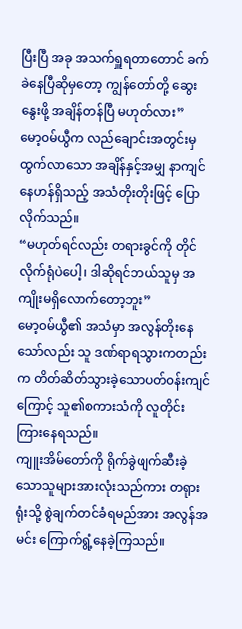ပြီးပြီ အခု အသက်ရှူရတာတောင် ခက်ခဲနေပြီဆိုမှတော့ ကျွန်တော်တို့ ဆွေးနွေးဖို့ အချိန်တန်ပြီ မဟုတ်လား”
မော့၀မ်ယွီက လည်ချောင်းအတွင်းမှထွက်လာသော အချိန်နှင့်အမျှ နာကျင်နေဟန်ရှိသည့် အသံတိုးတိုးဖြင့် ပြောလိုက်သည်။
“မဟုတ်ရင်လည်း တရားခွင်ကို တိုင်လိုက်ရုံပဲပေါ့၊ ဒါဆိုရင်ဘယ်သူမှ အကျိုးမရှိလောက်တော့ဘူး”
မော့၀မ်ယွီ၏ အသံမှာ အလွန်တိုးနေသော်လည်း သူ ဒဏ်ရာရသွားကတည်းက တိတ်ဆိတ်သွားခဲ့သောပတ်၀န်းကျင်ကြောင့် သူ၏စကားသံကို လူတိုင်း ကြားနေရသည်။
ကျူးအိမ်တော်ကို ရိုက်ခွဲဖျက်ဆီးခဲ့သောသူများအားလုံးသည်ကား တရုားရုံးသို့ စွဲချက်တင်ခံရမည်အား အလွန်အမင်း ကြောက်ရွံ့နေခဲ့ကြသည်။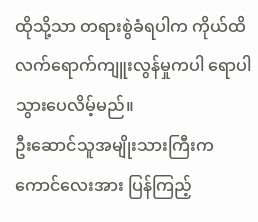ထိုသို့သာ တရားစွဲခံရပါက ကိုယ်ထိလက်ရောက်ကျူးလွန်မှုကပါ ရောပါသွားပေလိမ့်မည်။
ဦးဆောင်သူအမျိုးသားကြီးက ကောင်လေးအား ပြန်ကြည့်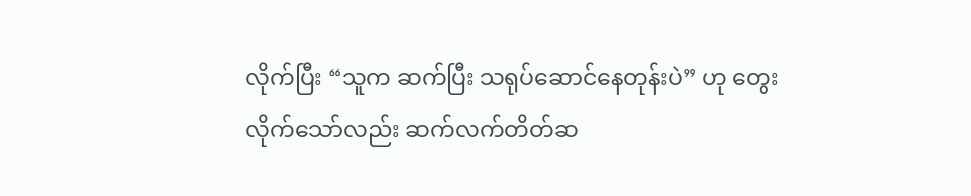လိုက်ပြီး “သူက ဆက်ပြီး သရုပ်ဆောင်နေတုန်းပဲ” ဟု တွေးလိုက်သော်လည်း ဆက်လက်တိတ်ဆ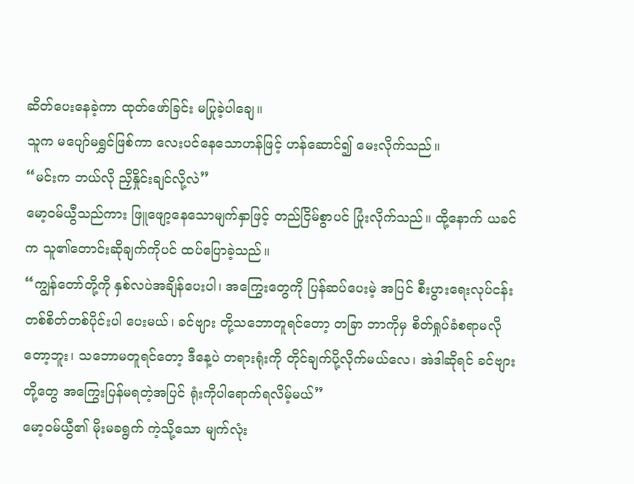ဆိတ်ပေးနေခဲ့ကာ ထုတ်ဖော်ခြင်း မပြုခဲ့ပါချေ။
သူက မပျော်မရွှင်ဖြစ်ကာ လေးပင်နေသောဟန်ဖြင့် ဟန်ဆောင်၍ မေးလိုက်သည်။
“မင်းက ဘယ်လို ညှိနှိုင်းချင်လို့လဲ”
မော့၀မ်ယွီသည်ကား ဖြူဖျော့နေသောမျက်နှာဖြင့် တည်ငြိမ်စွာပင် ပြုံးလိုက်သည်။ ထို့နောက် ယခင်က သူ၏တောင်းဆိုချက်ကိုပင် ထပ်ပြောခဲ့သည်။
“ကျွန်တော်တို့ကို နှစ်လပဲအချိန်ပေးပါ၊ အကြွေးတွေကို ပြန်ဆပ်ပေးမဲ့ အပြင် စီးပွားရေးလုပ်ငန်း တစ်စိတ်တစ်ပိုင်းပါ ပေးမယ်၊ ခင်ဗျား တို့သဘောတူရင်တော့ တခြာ ဘာကိုမှ စိတ်ရှုပ်ခံစရာမလိုတော့ဘူး၊ သဘောမတူရင်တော့ ဒီနေ့ပဲ တရားရုံးကို တိုင်ချက်ပို့လိုက်မယ်လေ၊ အဲဒါဆိုရင် ခင်ဗျားတို့တွေ အကြွေးပြန်မရတဲ့အပြင် ရုံးကိုပါရောက်ရလိမ့်မယ်”
မော့၀မ်ယွီ၏ မိုးမခရွက် ကဲ့သို့သော မျက်လုံး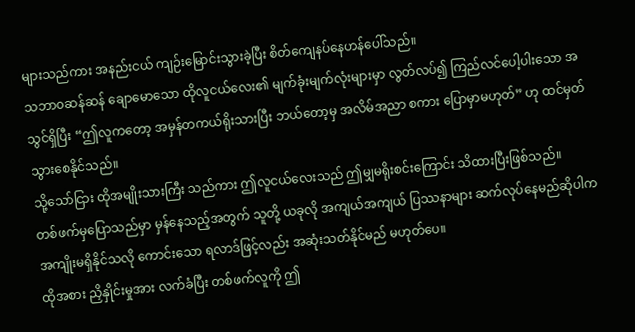များသည်ကား အနည်းငယ် ကျဉ်းမြောင်းသွားခဲ့ပြီး စိတ်ကျေနပ်နေဟန်ပေါ်သည်။
သဘာ၀ဆန်ဆန် ချောမောသော ထိုလူငယ်လေး၏ မျက်ခုံးမျက်လုံးများမှာ လွတ်လပ်၍ ကြည်လင်ပေါ့ပါးသော အသွင်ရှိပြီး “ဤလူကတော့ အမှန်တကယ်ရိုးသားပြီး ဘယ်တော့မှ အလိမ်အညာ စကား ပြောမှာမဟုတ်” ဟု ထင်မှတ်သွားစေနိုင်သည်။
သို့သော်ငြား ထိုအမျိုးသားကြီး သည်ကား ဤလူငယ်လေးသည် ဤမျှမရိုးစင်းကြောင်း သိထားပြီးဖြစ်သည်။
တစ်ဖက်မှပြောသည်မှာ မှန်နေသည့်အတွက် သူတို့ ယခုလို အကျယ်အကျယ် ပြဿနာများ ဆက်လုပ်နေမည်ဆိုပါက အကျိုးမရှိနိုင်သလို ကောင်းသော ရလာဒ်ဖြင့်လည်း အဆုံးသတ်နိုင်မည် မဟုတ်ပေ။
ထိုအစား ညှိနှိုင်းမှုအား လက်ခံပြီး တစ်ဖက်လူကို ဤ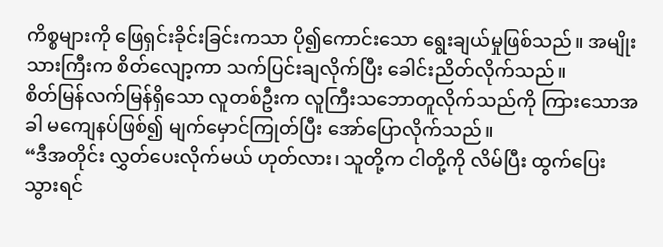ကိစ္စများကို ဖြေရှင်းခိုင်းခြင်းကသာ ပို၍ကောင်းသော ရွေးချယ်မှုဖြစ်သည်။ အမျိုးသားကြီးက စိတ်လျော့ကာ သက်ပြင်းချလိုက်ပြီး ခေါင်းညိတ်လိုက်သည်။
စိတ်မြန်လက်မြန်ရှိသော လူတစ်ဦးက လူကြီးသဘောတူလိုက်သည်ကို ကြားသောအခါ မကျေနပ်ဖြစ်၍ မျက်မှောင်ကြုတ်ပြီး အော်ပြောလိုက်သည်။
“ဒီအတိုင်း လွှတ်ပေးလိုက်မယ် ဟုတ်လား၊ သူတို့က ငါတို့ကို လိမ်ပြီး ထွက်ပြေးသွားရင်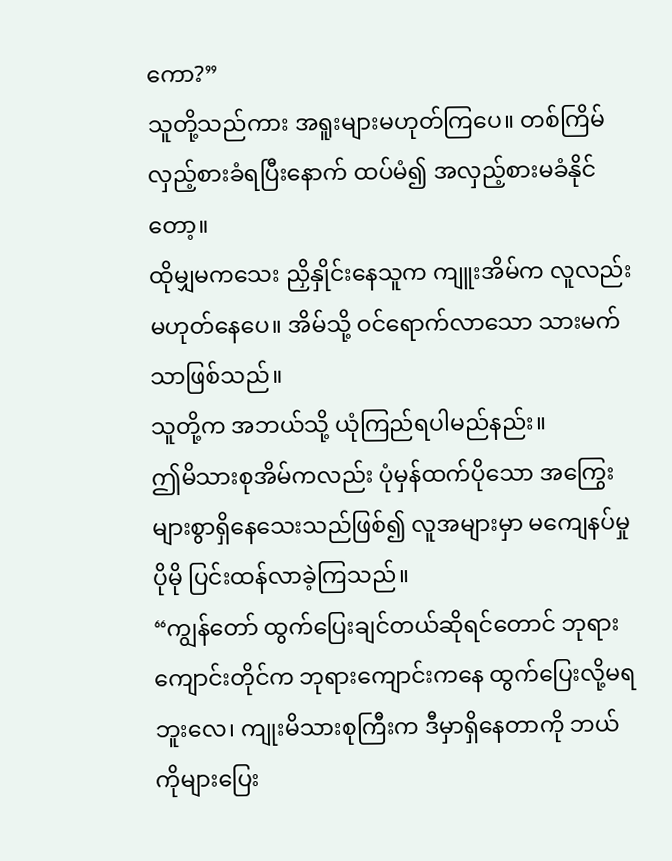ကော?”
သူတို့သည်ကား အရူးများမဟုတ်ကြပေ။ တစ်ကြိမ် လှည့်စားခံရပြီးနောက် ထပ်မံ၍ အလှည့်စားမခံနိုင်တော့။
ထိုမျှမကသေး ညှိနှိုင်းနေသူက ကျူးအိမ်က လူလည်းမဟုတ်နေပေ။ အိမ်သို့ ဝင်ရောက်လာသော သားမက်သာဖြစ်သည်။
သူတို့က အဘယ်သို့ ယုံကြည်ရပါမည်နည်း။
ဤမိသားစုအိမ်ကလည်း ပုံမှန်ထက်ပိုသော အကြွေးများစွာရှိနေသေးသည်ဖြစ်၍ လူအများမှာ မကျေနပ်မှု ပိုမို ပြင်းထန်လာခဲ့ကြသည်။
“ကျွန်တော် ထွက်ပြေးချင်တယ်ဆိုရင်တောင် ဘုရားကျောင်းတိုင်က ဘုရားကျောင်းကနေ ထွက်ပြေးလို့မရဘူးလေ၊ ကျုးမိသားစုကြီးက ဒီမှာရှိနေတာကို ဘယ်ကိုများပြေး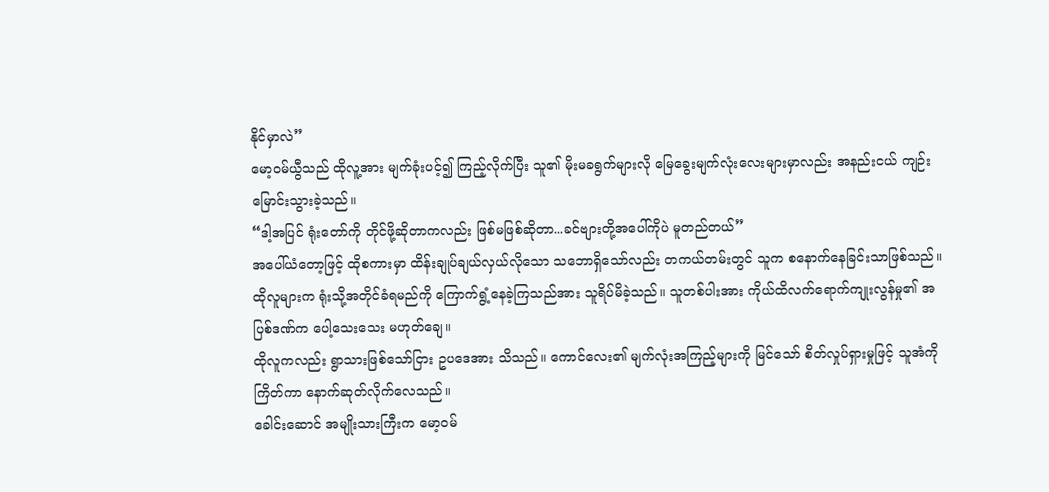နိုင်မှာလဲ”
မော့၀မ်ယွီသည် ထိုလူ့အား မျက်ခုံးပင့်၍ ကြည့်လိုက်ပြီး သူ၏ မိုးမခရွက်များလို မြေခွေးမျက်လုံးလေးများမှာလည်း အနည်းငယ် ကျဉ်းမြောင်းသွားခဲ့သည်။
“ဒါ့အပြင် ရုံးတော်ကို တိုင်ဖို့ဆိုတာကလည်း ဖြစ်မဖြစ်ဆိုတာ...ခင်ဗျားတို့အပေါ်ကိုပဲ မူတည်တယ်”
အပေါ်ယံတော့ဖြင့် ထိုစကားမှာ ထိန်းချုပ်ချယ်လှယ်လိုသော သဘောရှိသော်လည်း တကယ်တမ်းတွင် သူက စနောက်နေခြင်းသာဖြစ်သည်။
ထိုလူများက ရုံးသို့အတိုင်ခံရမည်ကို ကြောက်ရွံ့နေခဲ့ကြသည်အား သူရိပ်မိခဲ့သည်။ သူတစ်ပါးအား ကိုယ်ထိလက်ရောက်ကျုးလွန်မှု၏ အပြစ်ဒဏ်က ပေါ့သေးသေး မဟုတ်ချေ။
ထိုလူကလည်း ရွာသားဖြစ်သော်ငြား ဥပဒေအား သိသည်။ ကောင်လေး၏ မျက်လုံးအကြည့်များကို မြင်သော် စိတ်လှုပ်ရှားမှုဖြင့် သူအံကိုကြိတ်ကာ နောက်ဆုတ်လိုက်လေသည်။
ခေါင်းဆောင် အမျိုးသားကြီးက မော့၀မ်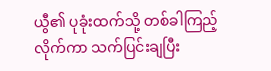ယွီ၏ ပုခုံးထက်သို့ တစ်ခါကြည့်လိုက်ကာ သက်ပြင်းချပြီး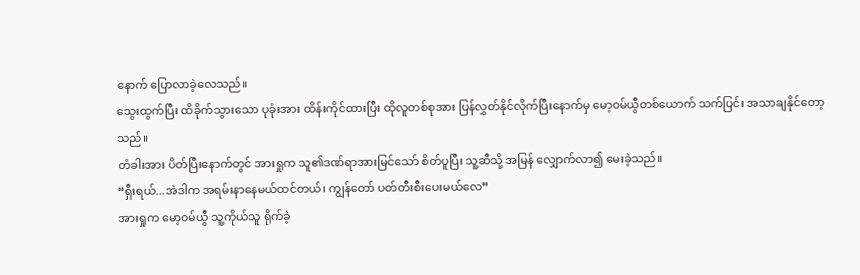နောက် ပြောလာခဲ့လေသည်။
သွေးထွက်ပြီး ထိခိုက်သွားသော ပုခုံးအား ထိန်းကိုင်ထားပြီး ထိုလူတစ်စုအား ပြန်လွှတ်နိုင်လိုက်ပြီးနောက်မှ မော့၀မ်ယွီတစ်ယောက် သက်ပြင်း အသာချနိုင်တော့သည်။
တံခါးအား ပိတ်ပြီးနောက်တွင် အားရှုက သူ၏ဒဏ်ရာအားမြင်သော် စိတ်ပူပြီး သူ့ဆီသို့ အမြန် လျှောက်လာ၍ မေးခဲ့သည်။
“ရှီးရယ်...အဲဒါက အရမ်းနာနေမယ်ထင်တယ်၊ ကျွန်တော် ပတ်တီးစီးပေးမယ်လေ”
အားရှုက မော့၀မ်ယွီ သူ့ကိုယ်သူ ရိုက်ခဲ့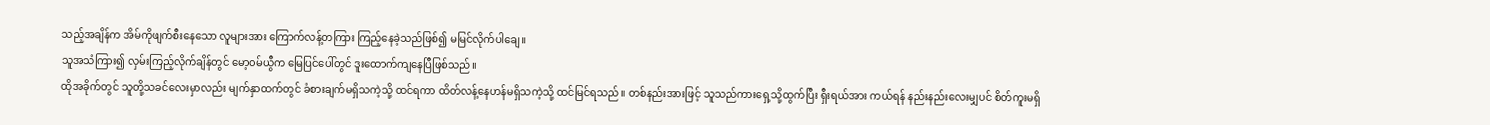သည့်အချိန်က အိမ်ကိုဖျက်စီးနေသော လူများအား ကြောက်လန့်တကြား ကြည့်နေခဲ့သည်ဖြစ်၍ မမြင်လိုက်ပါချေ။
သူအသံကြား၍ လှမ်းကြည့်လိုက်ချိန်တွင် မော့၀မ်ယွီက မြေပြင်ပေါ်တွင် ဒူးထောက်ကျနေပြီဖြစ်သည်။
ထိုအခိုက်တွင် သူတို့သခင်လေးမှာလည်း မျက်နှာထက်တွင် ခံစားချက်မရှိသကဲ့သို့ ထင်ရကာ ထိတ်လန့်နေဟန်မရှိသကဲ့သို့ ထင်မြင်ရသည်။ တစ်နည်းအားဖြင့် သူသည်ကားရှေ့သို့ထွက်ပြီး ရှီးရယ်အား ကယ်ရန် နည်းနည်းလေးမျှပင် စိတ်ကူးမရှိ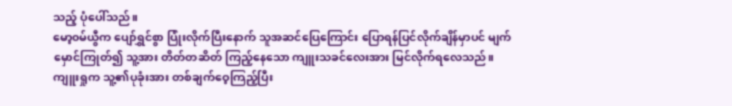သည့် ပုံပေါ်သည်။
မော့၀မ်ယွီက ပျော်ရွှင်စွာ ပြုံးလိုက်ပြီးနောက် သူအဆင်ပြေကြောင်း ပြောရန်ပြင်လိုက်ချိန်မှာပင် မျက်မှောင်ကြုတ်၍ သူ့အား တိတ်တဆိတ် ကြည့်နေသော ကျူးသခင်လေးအား မြင်လိုက်ရလေသည်။
ကျူးရှုက သူ့၏ပုခုံးအား တစ်ချက်ဝေ့ကြည့်ပြီး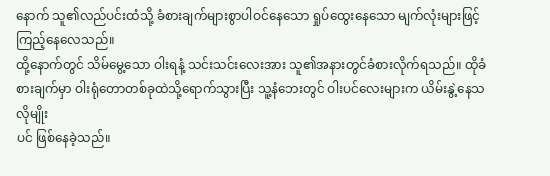နောက် သူ၏လည်ပင်းထံသို့ ခံစားချက်များစွာပါဝင်နေသော ရှုပ်ထွေးနေသော မျက်လုံးများဖြင့် ကြည့်နေလေသည်။
ထို့နောက်တွင် သိမ်မွေ့သော ဝါးရနံ့ သင်းသင်းလေးအား သူ၏အနားတွင်ခံစားလိုက်ရသည်။ ထိုခံစားချက်မှာ ဝါးရုံတောတစ်ခုထဲသို့ရောက်သွားပြီး သူ့နံဘေးတွင် ဝါးပင်လေးများက ယိမ်းနွဲ့နေသလိုမျိုး
ပင် ဖြစ်နေခဲ့သည်။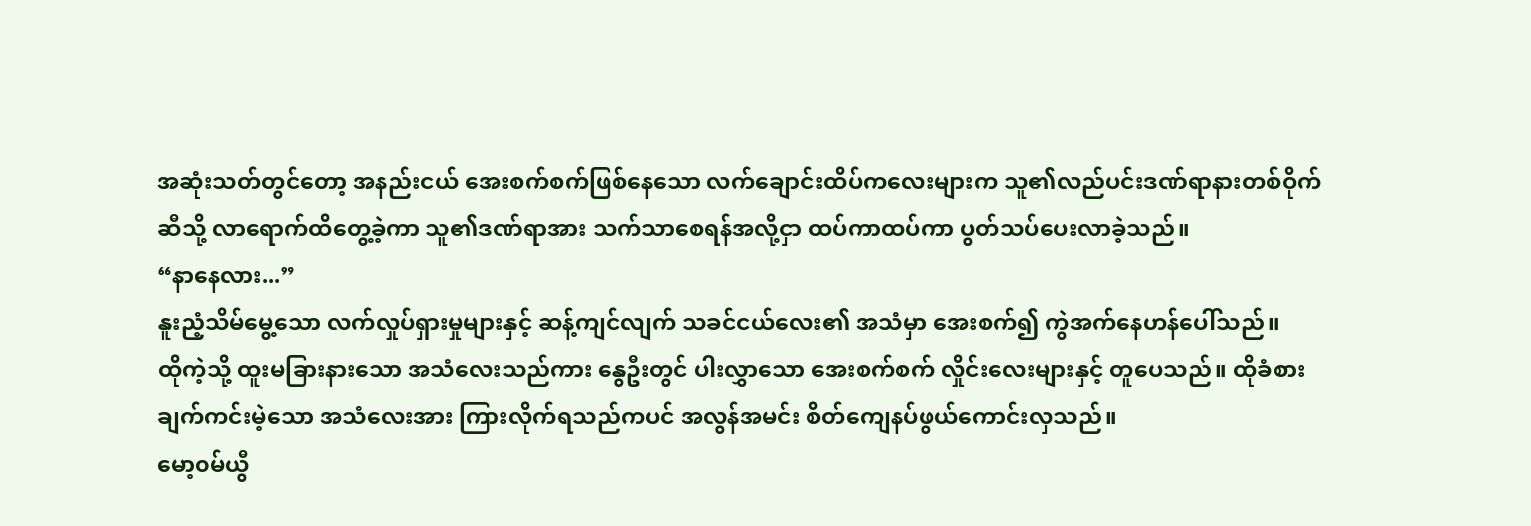အဆုံးသတ်တွင်တော့ အနည်းငယ် အေးစက်စက်ဖြစ်နေသော လက်ချောင်းထိပ်ကလေးများက သူ၏လည်ပင်းဒဏ်ရာနားတစ်ဝိုက်ဆီသို့ လာရောက်ထိတွေ့ခဲ့ကာ သူ၏ဒဏ်ရာအား သက်သာစေရန်အလို့ငှာ ထပ်ကာထပ်ကာ ပွတ်သပ်ပေးလာခဲ့သည်။
“နာနေလား...”
နူးညံ့သိမ်မွေ့သော လက်လှုပ်ရှားမှုများနှင့် ဆန့်ကျင်လျက် သခင်ငယ်လေး၏ အသံမှာ အေးစက်၍ ကွဲအက်နေဟန်ပေါ်သည်။
ထိုကဲ့သို့ ထူးမခြားနားသော အသံလေးသည်ကား နွေဦးတွင် ပါးလွှာသော အေးစက်စက် လှိုင်းလေးများနှင့် တူပေသည်။ ထိုခံစားချက်ကင်းမဲ့သော အသံလေးအား ကြားလိုက်ရသည်ကပင် အလွန်အမင်း စိတ်ကျေနပ်ဖွယ်ကောင်းလှသည်။
မော့၀မ်ယွီ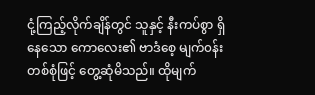ငုံ့ကြည့်လိုက်ချိန်တွင် သူနှင့် နီးကပ်စွာ ရှိနေသော ကောလေး၏ ဗာဒံစေ့ မျက်၀န်းတစ်စုံဖြင့် တွေ့ဆုံမိသည်။ ထိုမျက်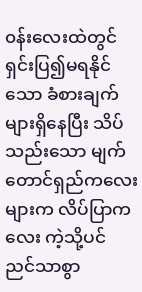၀န်းလေးထဲတွင် ရှင်းပြ၍မရနိုင်သော ခံစားချက်များရှိနေပြီး သိပ်သည်းသော မျက်တောင်ရှည်ကလေးများက လိပ်ပြာကလေး ကဲ့သို့ပင် ညင်သာစွာ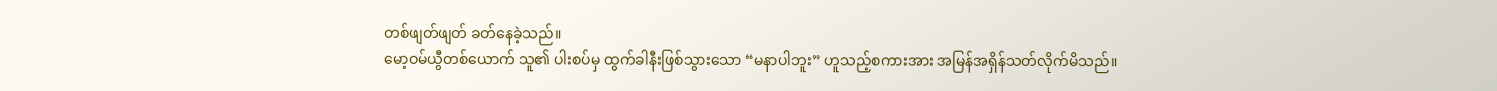တစ်ဖျတ်ဖျတ် ခတ်နေခဲ့သည်။
မော့ဝမ်ယွီတစ်ယောက် သူ၏ ပါးစပ်မှ ထွက်ခါနီးဖြစ်သွားသော “မနာပါဘူး” ဟူသည့်စကားအား အမြန်အရှိန်သတ်လိုက်မိသည်။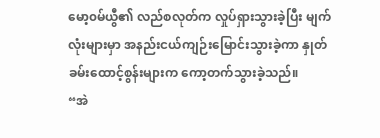မော့၀မ်ယွီ၏ လည်စလုတ်က လှုပ်ရှားသွားခဲ့ပြီး မျက်လုံးများမှာ အနည်းငယ်ကျဉ်းမြောင်းသွားခဲ့ကာ နှုတ်ခမ်းထောင့်စွန်းများက ကော့တက်သွားခဲ့သည်။
“အဲ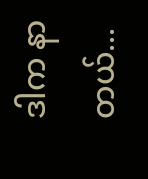ဒါက နာတယ်...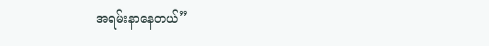အရမ်းနာနေတယ်”